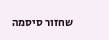שחזור סיסמה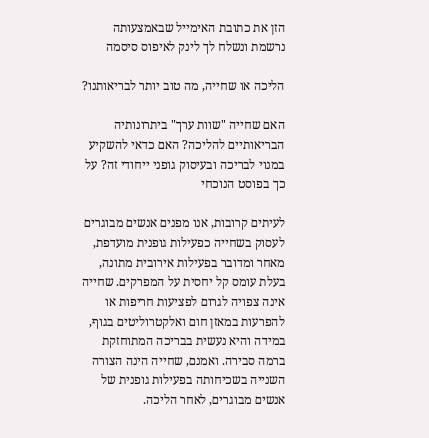הזן את כתובת האימייל שבאמצעותה נרשמת ונשלח לך לינק לאיפוס סיסמה

הליכה או שחייה, מה טוב יותר לבריאותנו?

האם שחייה "שוות ערך" ביתרונותיה הבריאותיים להליכה? האם כדאי להשקיע במנוי לבריכה ובעיסוק גופני ייחודי זה? על כך בפוסט הנוכחי

לעיתים קרובות, אנו מפנים אנשים מבוגרים לעסוק בשחייה כפעילות גופנית מועדפת, מאחר ומדובר בפעילות אירובית מתונה, בעלת עומס קל יחסית על המפרקים. שחייה אינה צפויה לגרום לפציעות חריפות או להפרעות במאזן חום ואלקטרוליטים בגוף, במידה והיא נעשית בבריכה המתוחזקת ברמה סבירה. ואמנם, שחייה הינה הצורה השנייה בשכיחותה בפעילות גופנית של אנשים מבוגרים, לאחר הליכה.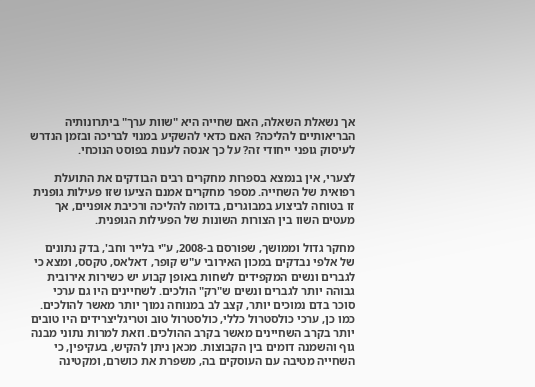אך נשאלת השאלה, האם שחייה היא "שוות ערך" ביתרונותיה הבריאותיים להליכה? האם כדאי להשקיע במנוי לבריכה ובזמן הנדרש לעיסוק גופני ייחודי זה? על כך אנסה לענות בפוסט הנוכחי.

לצערי, אין בנמצא בספרות מחקרים רבים הבודקים את התועלת רפואית של השחייה. מספר מחקרים אמנם הציעו שזו פעילות גופנית זו בטוחה לביצוע במבוגרים, בדומה להליכה ורכיבת אופניים, אך מעטים השוו בין הצורות השונות של הפעילות הגופנית.

מחקר גדול וממושך, שפורסם ב-2008, ע"י בלייר וחב', בדק נתונים של אלפי נבדקים במכון האירובי ע"ש קופר, דאלאס, טקסס, ומצא כי לגברים ונשים המקפידים לשחות באופן קבוע יש כשירות אירובית גבוהה יותר לגברים ונשים ש"רק" הולכים. לשחיינים היו גם ערכי סוכר בדם נמוכים יותר, קצב לב במנוחה נמוך יותר מאשר להולכים. כמו כן, ערכי כולסטרול כללי, כולסטרול טוב וטריגליצרידים היו טובים יותר בקרב השחיינים מאשר בקרב ההולכים. וזאת למרות נתוני מבנה גוף והשמנה דומים בין הקבוצות. מכאן ניתן להקיש, בעקיפין, כי השחייה מטיבה עם העוסקים בה, משפרת את כושרם, ומקטינה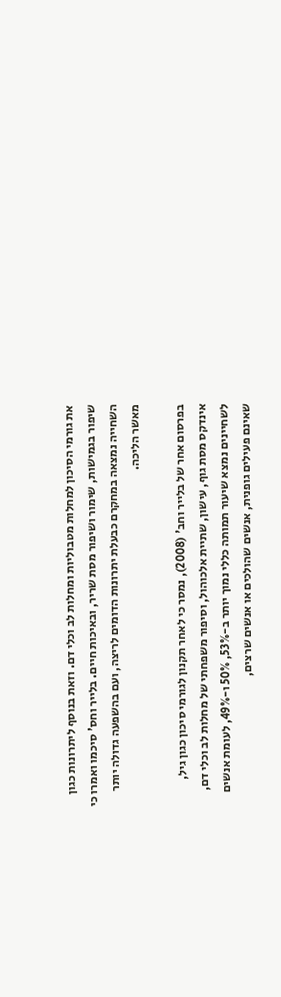את גורמי הסיכון למחלות מטבוליות ומחלות לב וכלי דם. וזאת בנוסף ליתרונות כגון שיפור בגמישות, שימור ושיפור מסת שריר, ובאיכות חיים. בלייר וחס' סיכמו ואמרו כי השחייה נמצאה במחקרם כבעלת יתרונות הדומים לריצה, ועם בהשפעה גדולה יותר מאשר הליכה.

בפרסום אחר של בלייר וחב' (2008), נמסר כי לאחר תקנון לגורמי סיכון כגון גיל, אינדקס מסת גוף, עישון, שתיית אלכוהול, וסיפור משפחתי של מחלות לב וכלי דם, לשחיינים נמצא שיעור תמותה כללי נמוך יותר ב-53%, 50% ו-49%, לעומת אנשים שאינם פעילים גופנית, אנשים שהולכים או אנשים שרצים,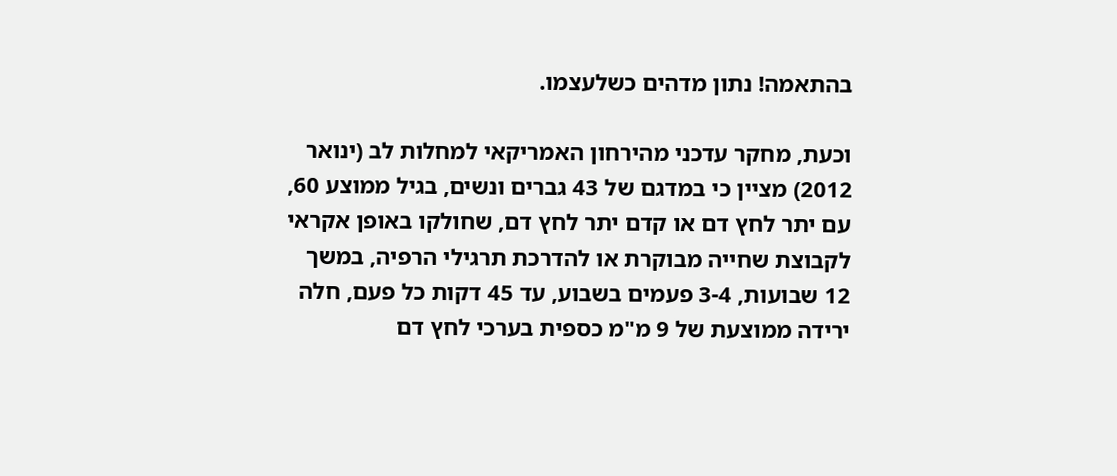בהתאמה! נתון מדהים כשלעצמו.

וכעת, מחקר עדכני מהירחון האמריקאי למחלות לב (ינואר 2012) מציין כי במדגם של 43 גברים ונשים, בגיל ממוצע 60, עם יתר לחץ דם או קדם יתר לחץ דם, שחולקו באופן אקראי לקבוצת שחייה מבוקרת או להדרכת תרגילי הרפיה, במשך 12 שבועות, 3-4 פעמים בשבוע, עד 45 דקות כל פעם, חלה ירידה ממוצעת של 9 מ"מ כספית בערכי לחץ דם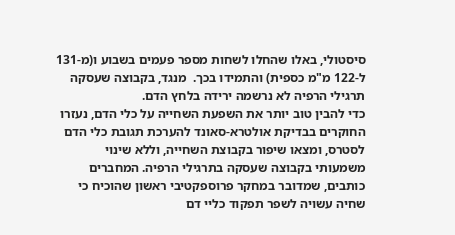סיסטולי, באלו שהחלו לשחות מספר פעמים בשבוע ו(מ-131 ל-122 מ"מ כספית) והתמידו בכך.  מנגד, בקבוצה שעסקה תרגילי הרפיה לא נרשמה ירידה בלחץ הדם.
כדי להבין טוב יותר את השפעת השחייה על כלי הדם, נעזרו החוקרים בבדיקת אולטרא-סאונד להערכת תגובת כלי הדם לסטרס, ומצאו שיפור בקבוצת השחייה, וללא שינוי משמעותי בקבוצה שעסקה בתרגילי הרפיה. המחברים כותבים, שמדובר במחקר פרוספקטיבי ראשון שהוכיח כי שחיה עשויה לשפר תפקוד כליי דם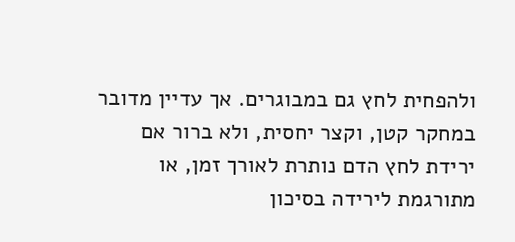ולהפחית לחץ גם במבוגרים. אך עדיין מדובר במחקר קטן, וקצר יחסית, ולא ברור אם ירידת לחץ הדם נותרת לאורך זמן, או מתורגמת לירידה בסיכון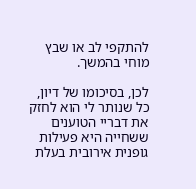להתקפי לב או שבץ מוחי בהמשך.

לכן, בסיכומו של דיון, כל שנותר לי הוא לחזק את דבריי הטוענים ששחייה היא פעילות גופנית אירובית בעלת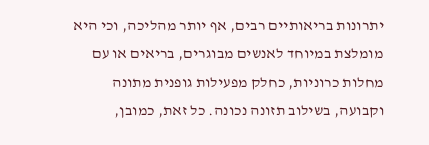יתרונות בריאותיים רבים, אף יותר מהליכה, וכי היא מומלצת במיוחד לאנשים מבוגרים, בריאים או עם מחלות כרוניות, כחלק מפעילות גופנית מתונה וקבועה, בשילוב תזונה נכונה. כל זאת, כמובן,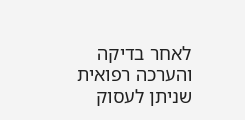לאחר בדיקה והערכה רפואית שניתן לעסוק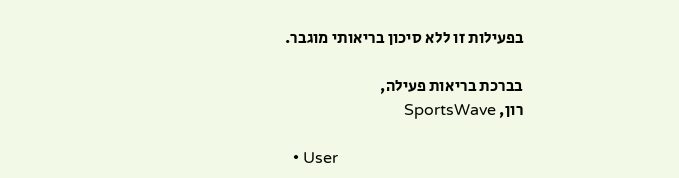בפעילות זו ללא סיכון בריאותי מוגבר.

בברכת בריאות פעילה,
רון, SportsWave

  • User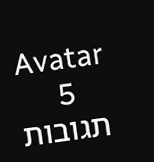Avatar
    5 תגובות